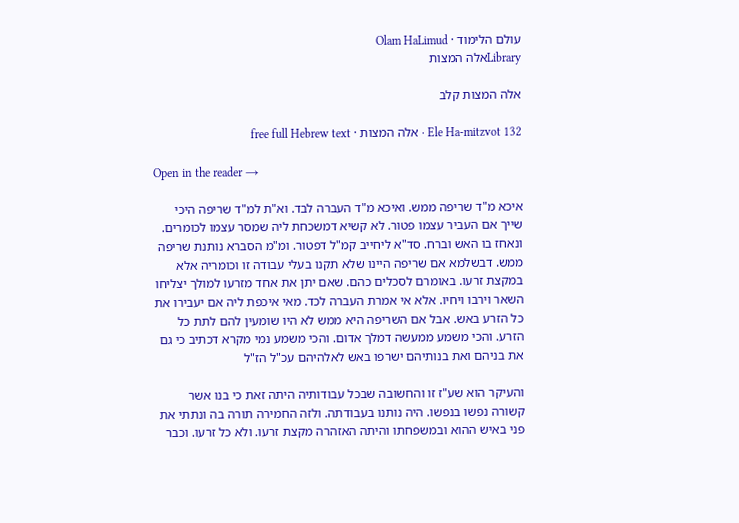עולם הלימוד · Olam HaLimud
Libraryאלה המצות

אלה המצות קלב

Ele Ha-mitzvot 132 · אלה המצות · free full Hebrew text

Open in the reader →

איכא מ"ד שריפה ממש. ואיכא מ"ד העברה לבד. וא"ת למ"ד שריפה היכי שייך אם העביר עצמו פטור. לא קשיא דמשכחת ליה שמסר עצמו לכומרים. ונאחז בו האש וברח. סד"א ליחייב קמ"ל דפטור. ומ"מ הסברא נותנת שריפה ממש. דבשלמא אם שריפה היינו שלא תקנו בעלי עבודה זו וכומריה אלא במקצת זרעו. באומרם לסכלים כהם. שאם יתן את אחד מזרעו למולך יצליחו השאר וירבו ויחיו. אלא אי אמרת העברה לכד. מאי איכפת ליה אם יעבירו את כל הזרע באש. אבל אם השריפה היא ממש לא היו שומעין להם לתת כל הזרע. והכי משמע ממעשה דמלך אדום. והכי משמע נמי מקרא דכתיב כי גם את בניהם ואת בנותיהם ישרפו באש לאלהיהם עכ"ל הז"ל

והעיקר הוא שע"ז זו והחשובה שבכל עבודותיה היתה זאת כי בנו אשר קשורה נפשו בנפשו. היה נותנו בעבודתה. ולזה החמירה תורה בה ונתתי את פני באיש ההוא ובמשפחתו והיתה האזהרה מקצת זרעו. ולא כל זרעו. וכבר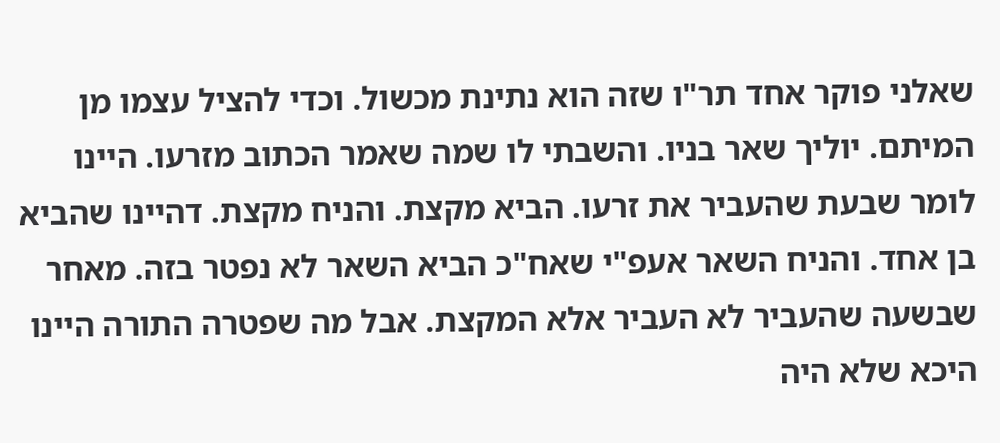שאלני פוקר אחד תר"ו שזה הוא נתינת מכשול. וכדי להציל עצמו מן המיתם. יוליך שאר בניו. והשבתי לו שמה שאמר הכתוב מזרעו. היינו לומר שבעת שהעביר את זרעו. הביא מקצת. והניח מקצת. דהיינו שהביא בן אחד. והניח השאר אעפ"י שאח"כ הביא השאר לא נפטר בזה. מאחר שבשעה שהעביר לא העביר אלא המקצת. אבל מה שפטרה התורה היינו היכא שלא היה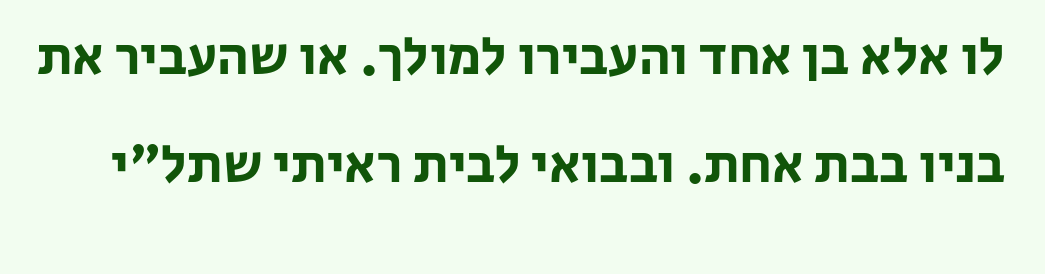לו אלא בן אחד והעבירו למולך. או שהעביר את בניו בבת אחת. ובבואי לבית ראיתי שתל"י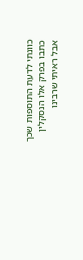כוונתי לדעת התוספות שכך כתבו בפרק אלו הנסקלין אבל ראיתי שרבינו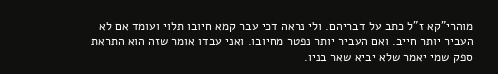מוהרי"קא ז"ל כתב על דבריהם. ולי נראה דכי עבר קמא חיובו תלוי ועומד אם לא העביר יותר חייב. ואם העביר יותר נפטר מחיובו. ואני עבדו אומר שזה הוא התראת ספק שמי יאמר שלא יביא שאר בניו.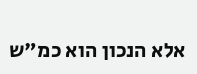אלא הנכון הוא כמ"ש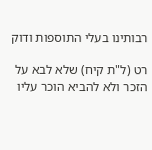רבותינו בעלי התוספות ודוק

רט (ל"ת קיח) שלא לבא על הזכר ולא להביא הוכר עליו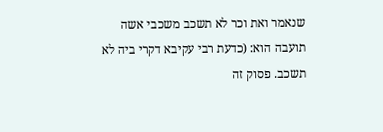שנאמר ואת וכר לא תשכב משכבי אשה תועבה הוא: (כדעת רבי עקיבא דקרי ביה לא תשכב. פסוק זה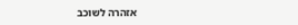אזהרה לשוכב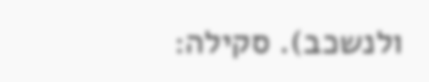ולנשכב). סקילה: